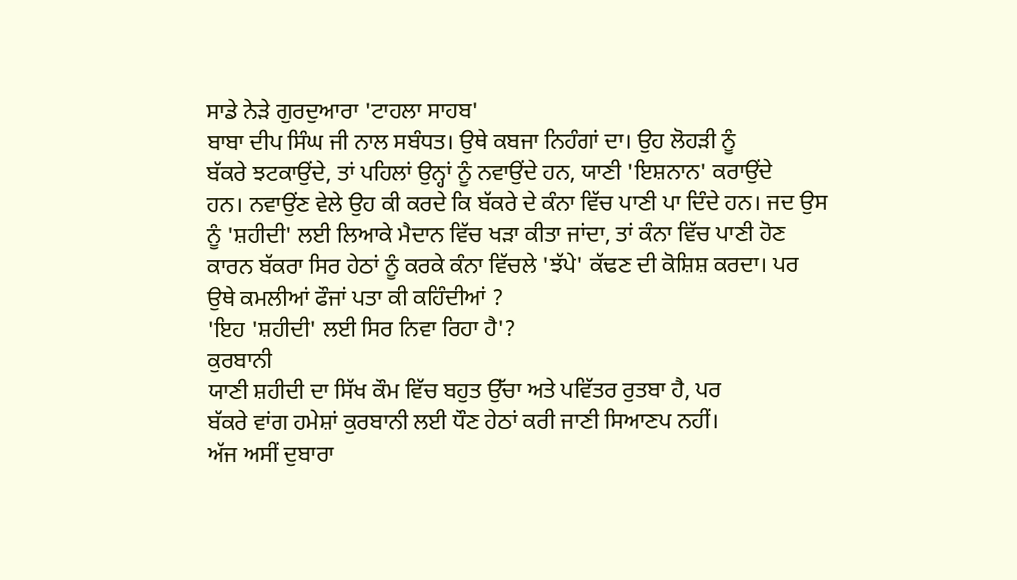ਸਾਡੇ ਨੇੜੇ ਗੁਰਦੁਆਰਾ 'ਟਾਹਲਾ ਸਾਹਬ'
ਬਾਬਾ ਦੀਪ ਸਿੰਘ ਜੀ ਨਾਲ ਸਬੰਧਤ। ਉਥੇ ਕਬਜਾ ਨਿਹੰਗਾਂ ਦਾ। ਉਹ ਲੋਹੜੀ ਨੂੰ
ਬੱਕਰੇ ਝਟਕਾਉਂਦੇ, ਤਾਂ ਪਹਿਲਾਂ ਉਨ੍ਹਾਂ ਨੂੰ ਨਵਾਉਂਦੇ ਹਨ, ਯਾਣੀ 'ਇਸ਼ਨਾਨ' ਕਰਾਉਂਦੇ
ਹਨ। ਨਵਾਉਂਣ ਵੇਲੇ ਉਹ ਕੀ ਕਰਦੇ ਕਿ ਬੱਕਰੇ ਦੇ ਕੰਨਾ ਵਿੱਚ ਪਾਣੀ ਪਾ ਦਿੰਦੇ ਹਨ। ਜਦ ਉਸ
ਨੂੰ 'ਸ਼ਹੀਦੀ' ਲਈ ਲਿਆਕੇ ਮੈਦਾਨ ਵਿੱਚ ਖੜਾ ਕੀਤਾ ਜਾਂਦਾ, ਤਾਂ ਕੰਨਾ ਵਿੱਚ ਪਾਣੀ ਹੋਣ
ਕਾਰਨ ਬੱਕਰਾ ਸਿਰ ਹੇਠਾਂ ਨੂੰ ਕਰਕੇ ਕੰਨਾ ਵਿੱਚਲੇ 'ਝੱਪੇ' ਕੱਢਣ ਦੀ ਕੋਸ਼ਿਸ਼ ਕਰਦਾ। ਪਰ
ਉਥੇ ਕਮਲੀਆਂ ਫੌਜਾਂ ਪਤਾ ਕੀ ਕਹਿੰਦੀਆਂ ?
'ਇਹ 'ਸ਼ਹੀਦੀ' ਲਈ ਸਿਰ ਨਿਵਾ ਰਿਹਾ ਹੈ'?
ਕੁਰਬਾਨੀ
ਯਾਣੀ ਸ਼ਹੀਦੀ ਦਾ ਸਿੱਖ ਕੌਮ ਵਿੱਚ ਬਹੁਤ ਉੱਚਾ ਅਤੇ ਪਵਿੱਤਰ ਰੁਤਬਾ ਹੈ, ਪਰ
ਬੱਕਰੇ ਵਾਂਗ ਹਮੇਸ਼ਾਂ ਕੁਰਬਾਨੀ ਲਈ ਧੌਣ ਹੇਠਾਂ ਕਰੀ ਜਾਣੀ ਸਿਆਣਪ ਨਹੀਂ।
ਅੱਜ ਅਸੀਂ ਦੁਬਾਰਾ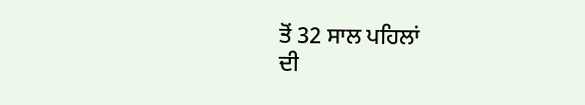ਤੋਂ 32 ਸਾਲ ਪਹਿਲਾਂ
ਦੀ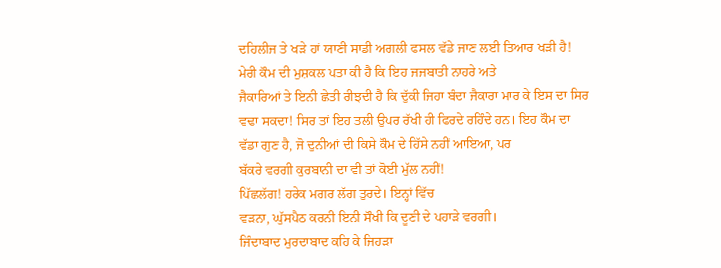ਦਹਿਲੀਜ ਤੇ ਖੜੇ ਹਾਂ ਯਾਣੀ ਸਾਡੀ ਅਗਲੀ ਫਸਲ ਵੱਡੇ ਜਾਣ ਲਈ ਤਿਆਰ ਖੜੀ ਹੈ!
ਮੇਰੀ ਕੌਮ ਦੀ ਮੁਸ਼ਕਲ ਪਤਾ ਕੀ ਹੈ ਕਿ ਇਹ ਜਜਬਾਤੀ ਨਾਹਰੇ ਅਤੇ
ਜੈਕਾਰਿਆਂ ਤੇ ਇਨੀ ਛੇਤੀ ਰੀਝਦੀ ਹੈ ਕਿ ਦੁੱਕੀ ਜਿਹਾ ਬੰਦਾ ਜੈਕਾਰਾ ਮਾਰ ਕੇ ਇਸ ਦਾ ਸਿਰ
ਵਢਾ ਸਕਦਾ! ਸਿਰ ਤਾਂ ਇਹ ਤਲੀ ਉਪਰ ਰੱਖੀ ਹੀ ਫਿਰਦੇ ਰਹਿੰਦੇ ਹਨ। ਇਹ ਕੌਮ ਦਾ
ਵੱਡਾ ਗੁਣ ਹੈ, ਜੋ ਦੁਨੀਆਂ ਦੀ ਕਿਸੇ ਕੌਮ ਦੇ ਹਿੱਸੇ ਨਹੀਂ ਆਇਆ, ਪਰ
ਬੱਕਰੇ ਵਰਗੀ ਕੁਰਬਾਨੀ ਦਾ ਵੀ ਤਾਂ ਕੋਈ ਮੁੱਲ ਨਹੀਂ!
ਪਿੱਛਲੱਗ! ਹਰੇਕ ਮਗਰ ਲੱਗ ਤੁਰਦੇ। ਇਨ੍ਹਾਂ ਵਿੱਚ
ਵੜਨਾ, ਘੁੱਸਪੈਠ ਕਰਨੀ ਇਨੀ ਸੌਖੀ ਕਿ ਦੂਣੀ ਦੇ ਪਹਾੜੇ ਵਰਗੀ।
ਜਿੰਦਾਬਾਦ ਮੁਰਦਾਬਾਦ ਕਹਿ ਕੇ ਜਿਹੜਾ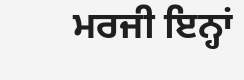ਮਰਜੀ ਇਨ੍ਹਾਂ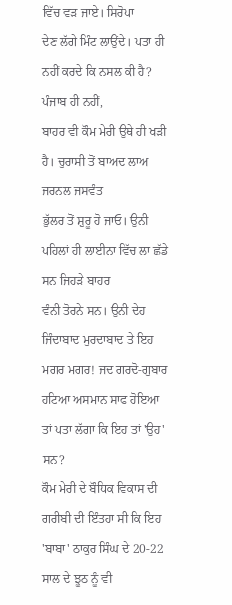ਵਿੱਚ ਵੜ ਜਾਏ। ਸਿਰੋਪਾ
ਦੇਣ ਲੱਗੇ ਮਿੰਟ ਲਾਉਂਦੇ। ਪਤਾ ਹੀ ਨਹੀਂ ਕਰਦੇ ਕਿ ਨਸਲ ਕੀ ਹੈ?
ਪੰਜਾਬ ਹੀ ਨਹੀਂ,
ਬਾਹਰ ਵੀ ਕੌਮ ਮੇਰੀ ਉਥੇ ਹੀ ਖੜੀ ਹੈ। ਚੁਰਾਸੀ ਤੋਂ ਬਾਅਦ ਲਾਅ ਜਰਨਲ ਜਸਵੰਤ
ਭੁੱਲਰ ਤੋਂ ਸ਼ੁਰੂ ਹੋ ਜਾਓ। ਉਨੀ ਪਹਿਲਾਂ ਹੀ ਲਾਈਨਾ ਵਿੱਚ ਲਾ ਛੱਡੇ ਸਨ ਜਿਹੜੇ ਬਾਹਰ
ਵੰਨੀ ਤੋਰਨੇ ਸਨ। ਉਨੀ ਦੇਹ ਜਿੰਦਾਬਾਦ ਮੁਰਦਾਬਾਦ ਤੇ ਇਹ ਮਗਰ ਮਗਰ! ਜਦ ਗਰਦੋ-ਗੁਬਾਰ
ਹਟਿਆ ਅਸਮਾਨ ਸਾਫ ਹੋਇਆ ਤਾਂ ਪਤਾ ਲੱਗਾ ਕਿ ਇਹ ਤਾਂ 'ਉਹ' ਸਨ?
ਕੌਮ ਮੇਰੀ ਦੇ ਬੌਧਿਕ ਵਿਕਾਸ ਦੀ ਗਰੀਬੀ ਦੀ ਇੰਤਹਾ ਸੀ ਕਿ ਇਹ
'ਬਾਬਾ' ਠਾਕੁਰ ਸਿੰਘ ਦੇ 20-22 ਸਾਲ ਦੇ ਝੂਠ ਨੂੰ ਵੀ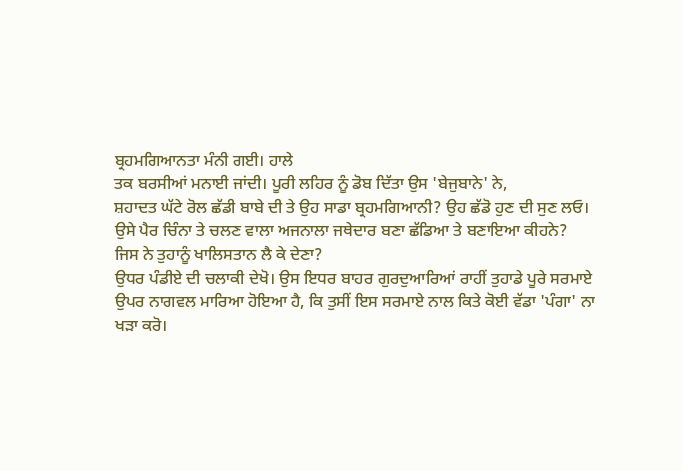ਬ੍ਰਹਮਗਿਆਨਤਾ ਮੰਨੀ ਗਈ। ਹਾਲੇ
ਤਕ ਬਰਸੀਆਂ ਮਨਾਈ ਜਾਂਦੀ। ਪੂਰੀ ਲਹਿਰ ਨੂੰ ਡੋਬ ਦਿੱਤਾ ਉਸ 'ਬੇਜੁਬਾਨੇ' ਨੇ,
ਸ਼ਹਾਦਤ ਘੱਟੇ ਰੋਲ ਛੱਡੀ ਬਾਬੇ ਦੀ ਤੇ ਉਹ ਸਾਡਾ ਬ੍ਰਹਮਗਿਆਨੀ? ਉਹ ਛੱਡੋ ਹੁਣ ਦੀ ਸੁਣ ਲਓ।
ਉਸੇ ਪੈਰ ਚਿੰਨਾ ਤੇ ਚਲਣ ਵਾਲਾ ਅਜਨਾਲਾ ਜਥੇਦਾਰ ਬਣਾ ਛੱਡਿਆ ਤੇ ਬਣਾਇਆ ਕੀਹਨੇ?
ਜਿਸ ਨੇ ਤੁਹਾਨੂੰ ਖਾਲਿਸਤਾਨ ਲੈ ਕੇ ਦੇਣਾ?
ਉਧਰ ਪੰਡੀਏ ਦੀ ਚਲਾਕੀ ਦੇਖੋ। ਉਸ ਇਧਰ ਬਾਹਰ ਗੁਰਦੁਆਰਿਆਂ ਰਾਹੀਂ ਤੁਹਾਡੇ ਪੂਰੇ ਸਰਮਾਏ
ਉਪਰ ਨਾਗਵਲ ਮਾਰਿਆ ਹੋਇਆ ਹੈ, ਕਿ ਤੁਸੀਂ ਇਸ ਸਰਮਾਏ ਨਾਲ ਕਿਤੇ ਕੋਈ ਵੱਡਾ 'ਪੰਗਾ' ਨਾ
ਖੜਾ ਕਰੋ।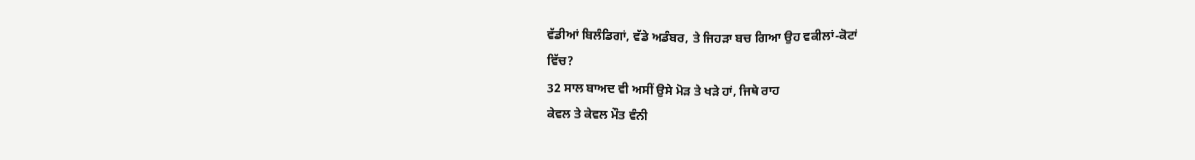ਵੱਡੀਆਂ ਬਿਲੰਡਿਗਾਂ, ਵੱਡੇ ਅਡੰਬਰ, ਤੇ ਜਿਹੜਾ ਬਚ ਗਿਆ ਉਹ ਵਕੀਲਾਂ-ਕੋਟਾਂ
ਵਿੱਚ?
32 ਸਾਲ ਬਾਅਦ ਵੀ ਅਸੀਂ ਉਸੇ ਮੋੜ ਤੇ ਖੜੇ ਹਾਂ, ਜਿਥੇ ਰਾਹ
ਕੇਵਲ ਤੇ ਕੇਵਲ ਮੌਤ ਵੰਨੀ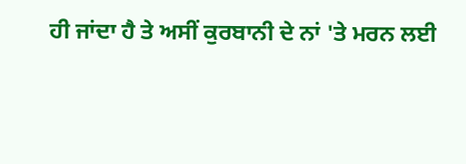ਹੀ ਜਾਂਦਾ ਹੈ ਤੇ ਅਸੀਂ ਕੁਰਬਾਨੀ ਦੇ ਨਾਂ 'ਤੇ ਮਰਨ ਲਈ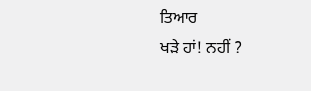ਤਿਆਰ
ਖੜੇ ਹਾਂ! ਨਹੀਂ ?